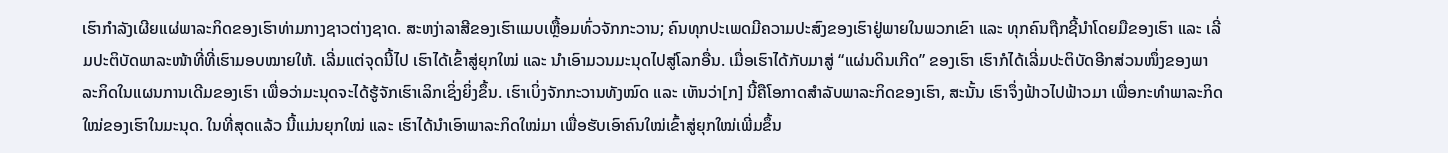ເຮົາກຳລັງເຜີຍແຜ່ພາລະກິດຂອງເຮົາທ່າມກາງຊາວຕ່າງຊາດ. ສະຫງ່າລາສີຂອງເຮົາແມບເຫຼື້ອມທົ່ວຈັກກະວານ; ຄົນທຸກປະເພດມີຄວາມປະສົງຂອງເຮົາຢູ່ພາຍໃນພວກເຂົາ ແລະ ທຸກຄົນຖືກຊີ້ນໍາໂດຍມືຂອງເຮົາ ແລະ ເລີ່ມປະຕິບັດພາລະໜ້າທີ່ທີ່ເຮົາມອບໝາຍໃຫ້. ເລີ່ມແຕ່ຈຸດນີ້ໄປ ເຮົາໄດ້ເຂົ້າສູ່ຍຸກໃໝ່ ແລະ ນໍາເອົາມວນມະນຸດໄປສູ່ໂລກອື່ນ. ເມື່ອເຮົາໄດ້ກັບມາສູ່ “ແຜ່ນດິນເກີດ” ຂອງເຮົາ ເຮົາກໍໄດ້ເລີ່ມປະຕິບັດອີກສ່ວນໜຶ່ງຂອງພາລະກິດໃນແຜນການເດີມຂອງເຮົາ ເພື່ອວ່າມະນຸດຈະໄດ້ຮູ້ຈັກເຮົາເລິກເຊິ່ງຍິ່ງຂຶ້ນ. ເຮົາເບິ່ງຈັກກະວານທັງໝົດ ແລະ ເຫັນວ່າ[ກ] ນີ້ຄືໂອກາດສໍາລັບພາລະກິດຂອງເຮົາ, ສະນັ້ນ ເຮົາຈຶ່ງຟ້າວໄປຟ້າວມາ ເພື່ອກະທໍາພາລະກິດໃໝ່ຂອງເຮົາໃນມະນຸດ. ໃນທີ່ສຸດແລ້ວ ນີ້ແມ່ນຍຸກໃໝ່ ແລະ ເຮົາໄດ້ນໍາເອົາພາລະກິດໃໝ່ມາ ເພື່ອຮັບເອົາຄົນໃໝ່ເຂົ້າສູ່ຍຸກໃໝ່ເພີ່ມຂຶ້ນ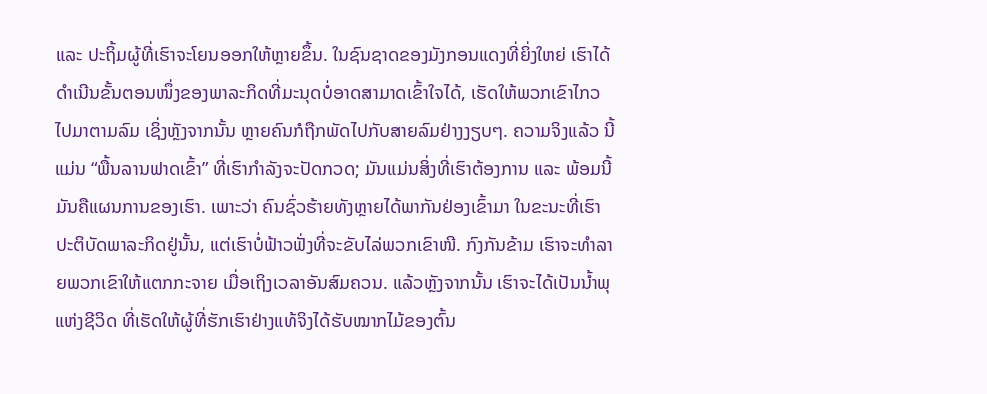ແລະ ປະຖິ້ມຜູ້ທີ່ເຮົາຈະໂຍນອອກໃຫ້ຫຼາຍຂຶ້ນ. ໃນຊົນຊາດຂອງມັງກອນແດງທີ່ຍິ່ງໃຫຍ່ ເຮົາໄດ້ດໍາເນີນຂັ້ນຕອນໜຶ່ງຂອງພາລະກິດທີ່ມະນຸດບໍ່ອາດສາມາດເຂົ້າໃຈໄດ້, ເຮັດໃຫ້ພວກເຂົາໄກວໄປມາຕາມລົມ ເຊິ່ງຫຼັງຈາກນັ້ນ ຫຼາຍຄົນກໍຖືກພັດໄປກັບສາຍລົມຢ່າງງຽບໆ. ຄວາມຈິງແລ້ວ ນີ້ແມ່ນ “ພື້ນລານຟາດເຂົ້າ” ທີ່ເຮົາກໍາລັງຈະປັດກວດ; ມັນແມ່ນສິ່ງທີ່ເຮົາຕ້ອງການ ແລະ ພ້ອມນີ້ ມັນຄືແຜນການຂອງເຮົາ. ເພາະວ່າ ຄົນຊົ່ວຮ້າຍທັງຫຼາຍໄດ້ພາກັນຢ່ອງເຂົ້າມາ ໃນຂະນະທີ່ເຮົາປະຕິບັດພາລະກິດຢູ່ນັ້ນ, ແຕ່ເຮົາບໍ່ຟ້າວຟັ່ງທີ່ຈະຂັບໄລ່ພວກເຂົາໜີ. ກົງກັນຂ້າມ ເຮົາຈະທໍາລາຍພວກເຂົາໃຫ້ແຕກກະຈາຍ ເມື່ອເຖິງເວລາອັນສົມຄວນ. ແລ້ວຫຼັງຈາກນັ້ນ ເຮົາຈະໄດ້ເປັນນໍ້າພຸແຫ່ງຊີວິດ ທີ່ເຮັດໃຫ້ຜູ້ທີ່ຮັກເຮົາຢ່າງແທ້ຈິງໄດ້ຮັບໝາກໄມ້ຂອງຕົ້ນ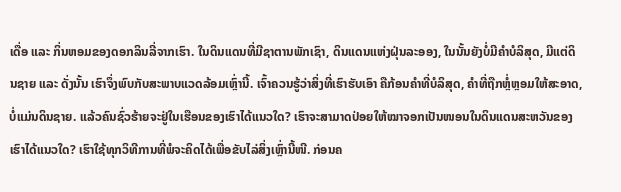ເດື່ອ ແລະ ກິ່ນຫອມຂອງດອກລິນລີ່ຈາກເຮົາ. ໃນດິນແດນທີ່ມີຊາຕານພັກເຊົາ, ດິນແດນແຫ່ງຝຸ່ນລະອອງ, ໃນນັ້ນຍັງບໍ່ມີຄໍາບໍລິສຸດ, ມີແຕ່ດິນຊາຍ ແລະ ດັ່ງນັ້ນ ເຮົາຈຶ່ງພົບກັບສະພາບແວດລ້ອມເຫຼົ່ານີ້. ເຈົ້າຄວນຮູ້ວ່າສິ່ງທີ່ເຮົາຮັບເອົາ ຄືກ້ອນຄໍາທີ່ບໍລິສຸດ, ຄໍາທີ່ຖືກຫຼໍ່ຫຼອມໃຫ້ສະອາດ, ບໍ່ແມ່ນດິນຊາຍ. ແລ້ວຄົນຊົ່ວຮ້າຍຈະຢູ່ໃນເຮືອນຂອງເຮົາໄດ້ແນວໃດ? ເຮົາຈະສາມາດປ່ອຍໃຫ້ໝາຈອກເປັນໜອນໃນດິນແດນສະຫວັນຂອງເຮົາໄດ້ແນວໃດ? ເຮົາໃຊ້ທຸກວິທີການທີ່ພໍຈະຄິດໄດ້ເພື່ອຂັບໄລ່ສິ່ງເຫຼົ່ານີ້ໜີ. ກ່ອນຄ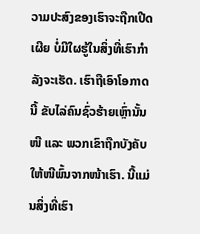ວາມປະສົງຂອງເຮົາຈະຖືກເປີດເຜີຍ ບໍ່ມີໃຜຮູ້ໃນສິ່ງທີ່ເຮົາກໍາລັງຈະເຮັດ. ເຮົາຖືເອົາໂອກາດນີ້ ຂັບໄລ່ຄົນຊົ່ວຮ້າຍເຫຼົ່ານັ້ນໜີ ແລະ ພວກເຂົາຖືກບັງຄັບໃຫ້ໜີພົ້ນຈາກໜ້າເຮົາ. ນີ້ແມ່ນສິ່ງທີ່ເຮົາ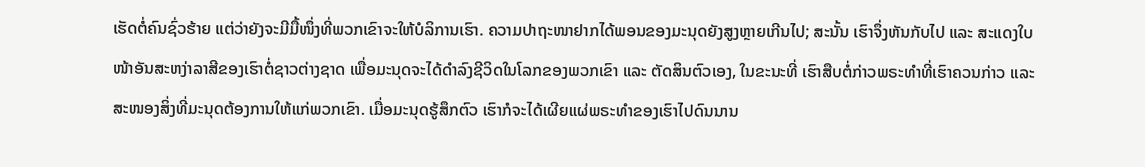ເຮັດຕໍ່ຄົນຊົ່ວຮ້າຍ ແຕ່ວ່າຍັງຈະມີມື້ໜຶ່ງທີ່ພວກເຂົາຈະໃຫ້ບໍລິການເຮົາ. ຄວາມປາຖະໜາຢາກໄດ້ພອນຂອງມະນຸດຍັງສູງຫຼາຍເກີນໄປ; ສະນັ້ນ ເຮົາຈຶ່ງຫັນກັບໄປ ແລະ ສະແດງໃບໜ້າອັນສະຫງ່າລາສີຂອງເຮົາຕໍ່ຊາວຕ່າງຊາດ ເພື່ອມະນຸດຈະໄດ້ດໍາລົງຊີວິດໃນໂລກຂອງພວກເຂົາ ແລະ ຕັດສິນຕົວເອງ, ໃນຂະນະທີ່ ເຮົາສືບຕໍ່ກ່າວພຣະທໍາທີ່ເຮົາຄວນກ່າວ ແລະ ສະໜອງສິ່ງທີ່ມະນຸດຕ້ອງການໃຫ້ແກ່ພວກເຂົາ. ເມື່ອມະນຸດຮູ້ສຶກຕົວ ເຮົາກໍຈະໄດ້ເຜີຍແຜ່ພຣະທໍາຂອງເຮົາໄປດົນນານ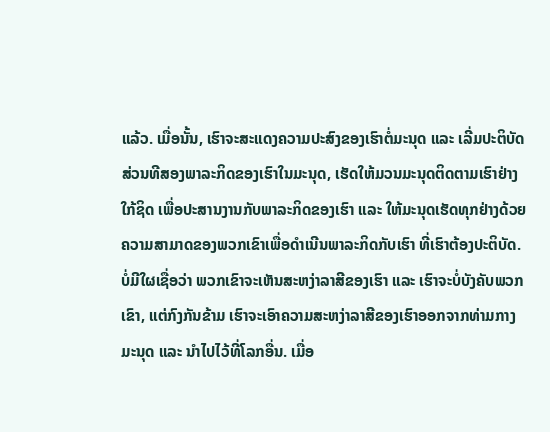ແລ້ວ. ເມື່ອນັ້ນ, ເຮົາຈະສະແດງຄວາມປະສົງຂອງເຮົາຕໍ່ມະນຸດ ແລະ ເລີ່ມປະຕິບັດສ່ວນທີສອງພາລະກິດຂອງເຮົາໃນມະນຸດ, ເຮັດໃຫ້ມວນມະນຸດຕິດຕາມເຮົາຢ່າງໃກ້ຊິດ ເພື່ອປະສານງານກັບພາລະກິດຂອງເຮົາ ແລະ ໃຫ້ມະນຸດເຮັດທຸກຢ່າງດ້ວຍຄວາມສາມາດຂອງພວກເຂົາເພື່ອດໍາເນີນພາລະກິດກັບເຮົາ ທີ່ເຮົາຕ້ອງປະຕິບັດ.
ບໍ່ມີໃຜເຊື່ອວ່າ ພວກເຂົາຈະເຫັນສະຫງ່າລາສີຂອງເຮົາ ແລະ ເຮົາຈະບໍ່ບັງຄັບພວກເຂົາ, ແຕ່ກົງກັນຂ້າມ ເຮົາຈະເອົາຄວາມສະຫງ່າລາສີຂອງເຮົາອອກຈາກທ່າມກາງມະນຸດ ແລະ ນໍາໄປໄວ້ທີ່ໂລກອື່ນ. ເມື່ອ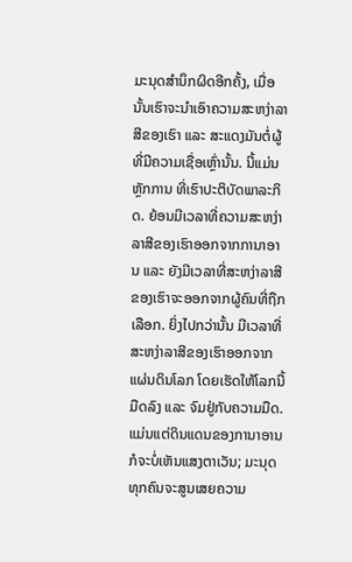ມະນຸດສໍານຶກຜິດອີກຄັ້ງ, ເມື່ອນັ້ນເຮົາຈະນໍາເອົາຄວາມສະຫງ່າລາສີຂອງເຮົາ ແລະ ສະແດງມັນຕໍ່ຜູ້ທີ່ມີຄວາມເຊື່ອເຫຼົ່ານັ້ນ. ນີ້ແມ່ນຫຼັກການ ທີ່ເຮົາປະຕິບັດພາລະກິດ. ຍ້ອນມີເວລາທີ່ຄວາມສະຫງ່າລາສີຂອງເຮົາອອກຈາກການາອານ ແລະ ຍັງມີເວລາທີ່ສະຫງ່າລາສີຂອງເຮົາຈະອອກຈາກຜູ້ຄົນທີ່ຖືກເລືອກ. ຍິ່ງໄປກວ່ານັ້ນ ມີເວລາທີ່ສະຫງ່າລາສີຂອງເຮົາອອກຈາກແຜ່ນດິນໂລກ ໂດຍເຮັດໃຫ້ໂລກນີ້ມືດລົງ ແລະ ຈົມຢູ່ກັບຄວາມມືດ. ແມ່ນແຕ່ດິນແດນຂອງການາອານກໍຈະບໍ່ເຫັນແສງຕາເວັນ; ມະນຸດທຸກຄົນຈະສູນເສຍຄວາມ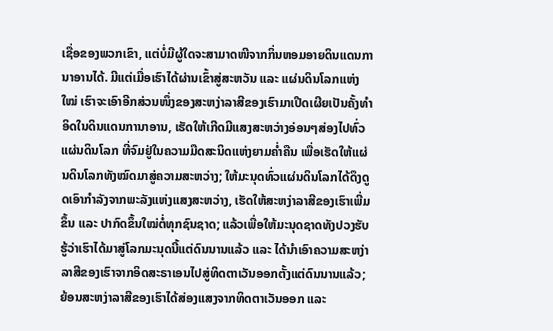ເຊື່ອຂອງພວກເຂົາ, ແຕ່ບໍ່ມີຜູ້ໃດຈະສາມາດໜີຈາກກິ່ນຫອມອາຍດິນແດນການາອານໄດ້. ມີແຕ່ເມື່ອເຮົາໄດ້ຜ່ານເຂົ້າສູ່ສະຫວັນ ແລະ ແຜ່ນດິນໂລກແຫ່ງໃໝ່ ເຮົາຈະເອົາອີກສ່ວນໜຶ່ງຂອງສະຫງ່າລາສີຂອງເຮົາມາເປີດເຜີຍເປັນຄັ້ງທໍາອິດໃນດິນແດນການາອານ, ເຮັດໃຫ້ເກີດມີແສງສະຫວ່າງອ່ອນໆສ່ອງໄປທົ່ວແຜ່ນດິນໂລກ ທີ່ຈົມຢູ່ໃນຄວາມມືດສະນິດແຫ່ງຍາມຄໍ່າຄືນ ເພື່ອເຮັດໃຫ້ແຜ່ນດິນໂລກທັງໝົດມາສູ່ຄວາມສະຫວ່າງ; ໃຫ້ມະນຸດທົ່ວແຜ່ນດິນໂລກໄດ້ດຶງດູດເອົາກໍາລັງຈາກພະລັງແຫ່ງແສງສະຫວ່າງ, ເຮັດໃຫ້ສະຫງ່າລາສີຂອງເຮົາເພີ່ມຂຶ້ນ ແລະ ປາກົດຂຶ້ນໃໝ່ຕໍ່ທຸກຊົນຊາດ; ແລ້ວເພື່ອໃຫ້ມະນຸດຊາດທັງປວງຮັບຮູ້ວ່າເຮົາໄດ້ມາສູ່ໂລກມະນຸດນີ້ແຕ່ດົນນານແລ້ວ ແລະ ໄດ້ນໍາເອົາຄວາມສະຫງ່າລາສີຂອງເຮົາຈາກອິດສະຣາເອນໄປສູ່ທິດຕາເວັນອອກຕັ້ງແຕ່ດົນນານແລ້ວ; ຍ້ອນສະຫງ່າລາສີຂອງເຮົາໄດ້ສ່ອງແສງຈາກທິດຕາເວັນອອກ ແລະ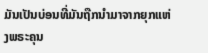ມັນເປັນບ່ອນທີ່ມັນຖືກນໍາມາຈາກຍຸກແຫ່ງພຣະຄຸນ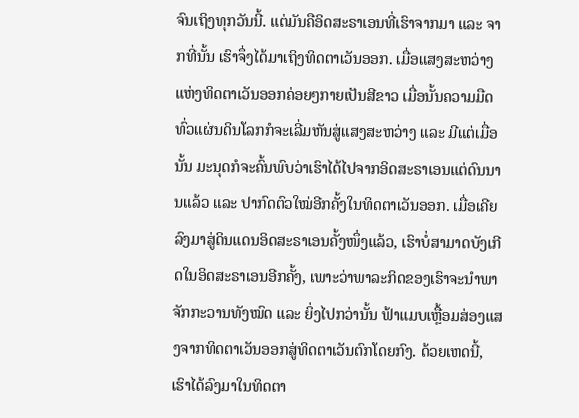ຈົນເຖິງທຸກວັນນີ້. ແຕ່ມັນຄືອິດສະຣາເອນທີ່ເຮົາຈາກມາ ແລະ ຈາກທີ່ນັ້ນ ເຮົາຈຶ່ງໄດ້ມາເຖິງທິດຕາເວັນອອກ. ເມື່ອແສງສະຫວ່າງແຫ່ງທິດຕາເວັນອອກຄ່ອຍໆກາຍເປັນສີຂາວ ເມື່ອນັ້ນຄວາມມືດທົ່ວແຜ່ນດິນໂລກກໍຈະເລີ່ມຫັນສູ່ແສງສະຫວ່າງ ແລະ ມີແຕ່ເມື່ອນັ້ນ ມະນຸດກໍຈະຄົ້ນພົບວ່າເຮົາໄດ້ໄປຈາກອິດສະຣາເອນແຕ່ດົນນານແລ້ວ ແລະ ປາກົດຕົວໃໝ່ອີກຄັ້ງໃນທິດຕາເວັນອອກ. ເມື່ອເຄີຍລົງມາສູ່ດິນແດນອິດສະຣາເອນຄັ້ງໜຶ່ງແລ້ວ, ເຮົາບໍ່ສາມາດບັງເກີດໃນອິດສະຣາເອນອີກຄັ້ງ, ເພາະວ່າພາລະກິດຂອງເຮົາຈະນໍາພາຈັກກະວານທັງໝົດ ແລະ ຍິ່ງໄປກວ່ານັ້ນ ຟ້າແມບເຫຼື້ອມສ່ອງແສງຈາກທິດຕາເວັນອອກສູ່ທິດຕາເວັນຕົກໂດຍກົງ. ດ້ວຍເຫດນີ້, ເຮົາໄດ້ລົງມາໃນທິດຕາ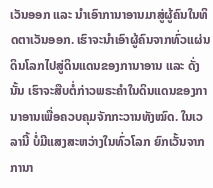ເວັນອອກ ແລະ ນໍາເອົາການາອານມາສູ່ຜູ້ຄົນໃນທິດຕາເວັນອອກ. ເຮົາຈະນໍາເອົາຜູ້ຄົນຈາກທົ່ວແຜ່ນດິນໂລກໄປສູ່ດິນແດນຂອງການາອານ ແລະ ດັ່ງນັ້ນ ເຮົາຈະສືບຕໍ່ກ່າວພຣະຄຳໃນດິນແດນຂອງການາອານເພື່ອຄວບຄຸມຈັກກະວານທັງໝົດ. ໃນເວລານີ້ ບໍ່ມີແສງສະຫວ່າງໃນທົ່ວໂລກ ຍົກເວັ້ນຈາກການາ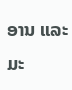ອານ ແລະ ມະ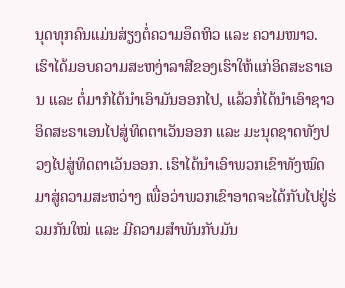ນຸດທຸກຄົນແມ່ນສ່ຽງຕໍ່ຄວາມອຶດຫິວ ແລະ ຄວາມໜາວ. ເຮົາໄດ້ມອບຄວາມສະຫງ່າລາສີຂອງເຮົາໃຫ້ແກ່ອິດສະຣາເອນ ແລະ ຕໍ່ມາກໍໄດ້ນໍາເອົາມັນອອກໄປ, ແລ້ວກໍ່ໄດ້ນໍາເອົາຊາວອິດສະຣາເອນໄປສູ່ທິດຕາເວັນອອກ ແລະ ມະນຸດຊາດທັງປວງໄປສູ່ທິດຕາເວັນອອກ. ເຮົາໄດ້ນໍາເອົາພວກເຂົາທັງໝົດມາສູ່ຄວາມສະຫວ່າງ ເພື່ອວ່າພວກເຂົາອາດຈະໄດ້ກັບໄປຢູ່ຮ່ວມກັນໃໝ່ ແລະ ມີຄວາມສໍາພັນກັບມັນ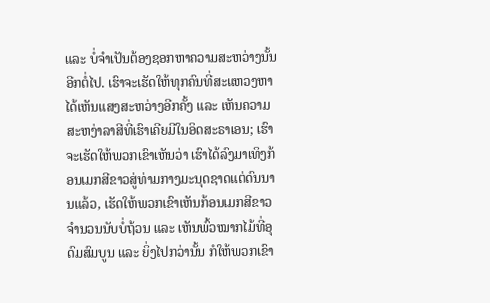ແລະ ບໍ່ຈໍາເປັນຕ້ອງຊອກຫາຄວາມສະຫວ່າງນັ້ນອີກຕໍ່ໄປ. ເຮົາຈະເຮັດໃຫ້ທຸກຄົນທີ່ສະແຫວງຫາໄດ້ເຫັນແສງສະຫວ່າງອີກຄັ້ງ ແລະ ເຫັນຄວາມສະຫງ່າລາສີທີ່ເຮົາເຄີຍມີໃນອິດສະຣາເອນ; ເຮົາຈະເຮັດໃຫ້ພວກເຂົາເຫັນວ່າ ເຮົາໄດ້ລົງມາເທິງກ້ອນເມກສີຂາວສູ່ທ່າມກາງມະນຸດຊາດແຕ່ດົນນານແລ້ວ, ເຮັດໃຫ້ພວກເຂົາເຫັນກ້ອນເມກສີຂາວຈໍານວນນັບບໍ່ຖ້ວນ ແລະ ເຫັນພົ້ວໝາກໄມ້ທີ່ອຸດົມສົມບູນ ແລະ ຍິ່ງໄປກວ່ານັ້ນ ກໍໃຫ້ພວກເຂົາ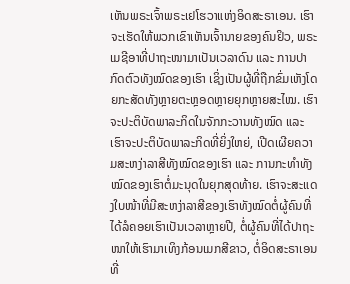ເຫັນພຣະເຈົ້າພຣະເຢໂຮວາແຫ່ງອິດສະຣາເອນ. ເຮົາຈະເຮັດໃຫ້ພວກເຂົາເຫັນເຈົ້ານາຍຂອງຄົນຢິວ, ພຣະເມຊີອາທີ່ປາຖະໜາມາເປັນເວລາດົນ ແລະ ການປາກົດຕົວທັງໝົດຂອງເຮົາ ເຊິ່ງເປັນຜູ້ທີ່ຖືກຂົ່ມເຫັງໂດຍກະສັດທັງຫຼາຍຕະຫຼອດຫຼາຍຍຸກຫຼາຍສະໄໝ. ເຮົາຈະປະຕິບັດພາລະກິດໃນຈັກກະວານທັງໝົດ ແລະ ເຮົາຈະປະຕິບັດພາລະກິດທີ່ຍິ່ງໃຫຍ່, ເປີດເຜີຍຄວາມສະຫງ່າລາສີທັງໝົດຂອງເຮົາ ແລະ ການກະທໍາທັງໝົດຂອງເຮົາຕໍ່ມະນຸດໃນຍຸກສຸດທ້າຍ. ເຮົາຈະສະແດງໃບໜ້າທີ່ມີສະຫງ່າລາສີຂອງເຮົາທັງໝົດຕໍ່ຜູ້ຄົນທີ່ໄດ້ລໍຄອຍເຮົາເປັນເວລາຫຼາຍປີ, ຕໍ່ຜູ້ຄົນທີ່ໄດ້ປາຖະໜາໃຫ້ເຮົາມາເທິງກ້ອນເມກສີຂາວ, ຕໍ່ອິດສະຣາເອນທີ່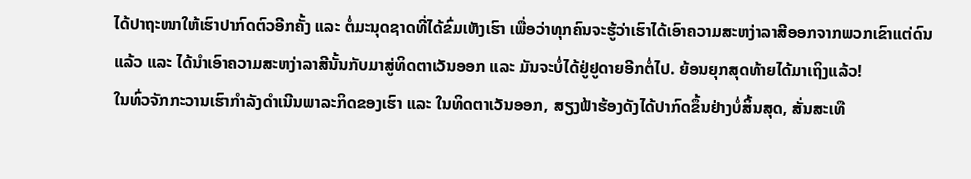ໄດ້ປາຖະໜາໃຫ້ເຮົາປາກົດຕົວອີກຄັ້ງ ແລະ ຕໍ່ມະນຸດຊາດທີ່ໄດ້ຂົ່ມເຫັງເຮົາ ເພື່ອວ່າທຸກຄົນຈະຮູ້ວ່າເຮົາໄດ້ເອົາຄວາມສະຫງ່າລາສີອອກຈາກພວກເຂົາແຕ່ດົນແລ້ວ ແລະ ໄດ້ນໍາເອົາຄວາມສະຫງ່າລາສີນັ້ນກັບມາສູ່ທິດຕາເວັນອອກ ແລະ ມັນຈະບໍ່ໄດ້ຢູ່ຢູດາຍອີກຕໍ່ໄປ. ຍ້ອນຍຸກສຸດທ້າຍໄດ້ມາເຖິງແລ້ວ!
ໃນທົ່ວຈັກກະວານເຮົາກໍາລັງດຳເນີນພາລະກິດຂອງເຮົາ ແລະ ໃນທິດຕາເວັນອອກ, ສຽງຟ້າຮ້ອງດັງໄດ້ປາກົດຂຶ້ນຢ່າງບໍ່ສິ້ນສຸດ, ສັ່ນສະເທື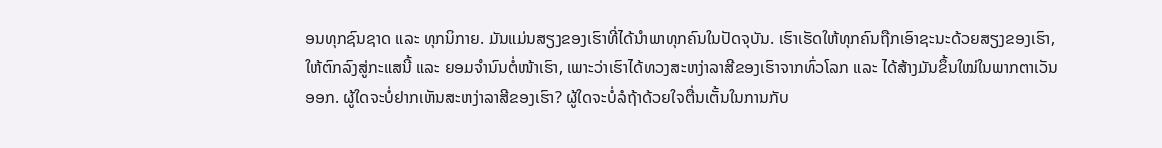ອນທຸກຊົນຊາດ ແລະ ທຸກນິກາຍ. ມັນແມ່ນສຽງຂອງເຮົາທີ່ໄດ້ນໍາພາທຸກຄົນໃນປັດຈຸບັນ. ເຮົາເຮັດໃຫ້ທຸກຄົນຖືກເອົາຊະນະດ້ວຍສຽງຂອງເຮົາ, ໃຫ້ຕົກລົງສູ່ກະແສນີ້ ແລະ ຍອມຈຳນົນຕໍ່ໜ້າເຮົາ, ເພາະວ່າເຮົາໄດ້ທວງສະຫງ່າລາສີຂອງເຮົາຈາກທົ່ວໂລກ ແລະ ໄດ້ສ້າງມັນຂຶ້ນໃໝ່ໃນພາກຕາເວັນອອກ. ຜູ້ໃດຈະບໍ່ຢາກເຫັນສະຫງ່າລາສີຂອງເຮົາ? ຜູ້ໃດຈະບໍ່ລໍຖ້າດ້ວຍໃຈຕື່ນເຕັ້ນໃນການກັບ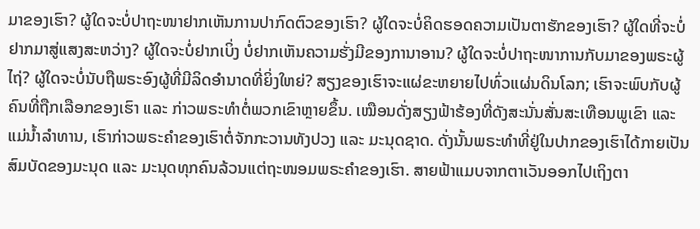ມາຂອງເຮົາ? ຜູ້ໃດຈະບໍ່ປາຖະໜາຢາກເຫັນການປາກົດຕົວຂອງເຮົາ? ຜູ້ໃດຈະບໍ່ຄິດຮອດຄວາມເປັນຕາຮັກຂອງເຮົາ? ຜູ້ໃດທີ່ຈະບໍ່ຢາກມາສູ່ແສງສະຫວ່າງ? ຜູ້ໃດຈະບໍ່ຢາກເບິ່ງ ບໍ່ຢາກເຫັນຄວາມຮັ່ງມີຂອງການາອານ? ຜູ້ໃດຈະບໍ່ປາຖະໜາການກັບມາຂອງພຣະຜູ້ໄຖ່? ຜູ້ໃດຈະບໍ່ນັບຖືພຣະອົງຜູ້ທີ່ມີລິດອຳນາດທີ່ຍິ່ງໃຫຍ່? ສຽງຂອງເຮົາຈະແຜ່ຂະຫຍາຍໄປທົ່ວແຜ່ນດິນໂລກ; ເຮົາຈະພົບກັບຜູ້ຄົນທີ່ຖືກເລືອກຂອງເຮົາ ແລະ ກ່າວພຣະທຳຕໍ່ພວກເຂົາຫຼາຍຂຶ້ນ. ເໝືອນດັ່ງສຽງຟ້າຮ້ອງທີ່ດັງສະນັ່ນສັ່ນສະເທືອນພູເຂົາ ແລະ ແມ່ນໍ້າລຳທານ, ເຮົາກ່າວພຣະຄຳຂອງເຮົາຕໍ່ຈັກກະວານທັງປວງ ແລະ ມະນຸດຊາດ. ດັ່ງນັ້ນພຣະທຳທີ່ຢູ່ໃນປາກຂອງເຮົາໄດ້ກາຍເປັນສົມບັດຂອງມະນຸດ ແລະ ມະນຸດທຸກຄົນລ້ວນແຕ່ຖະໜອມພຣະຄຳຂອງເຮົາ. ສາຍຟ້າແມບຈາກຕາເວັນອອກໄປເຖິງຕາ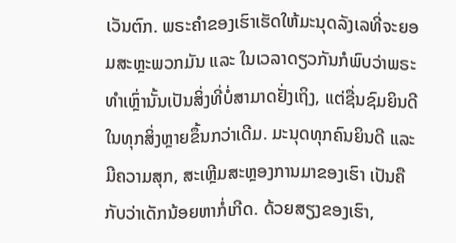ເວັນຕົກ. ພຣະຄຳຂອງເຮົາເຮັດໃຫ້ມະນຸດລັງເລທີ່ຈະຍອມສະຫຼະພວກມັນ ແລະ ໃນເວລາດຽວກັນກໍພົບວ່າພຣະທຳເຫຼົ່ານັ້ນເປັນສິ່ງທີ່ບໍ່ສາມາດຢັ່ງເຖິງ, ແຕ່ຊື່ນຊົມຍິນດີໃນທຸກສິ່ງຫຼາຍຂຶ້ນກວ່າເດີມ. ມະນຸດທຸກຄົນຍິນດີ ແລະ ມີຄວາມສຸກ, ສະເຫຼີມສະຫຼອງການມາຂອງເຮົາ ເປັນຄືກັບວ່າເດັກນ້ອຍຫາກໍ່ເກີດ. ດ້ວຍສຽງຂອງເຮົາ,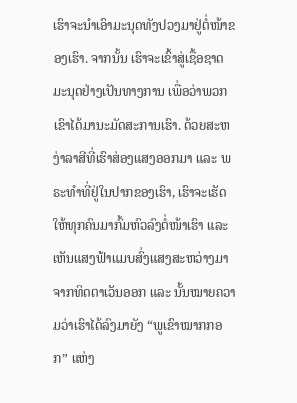ເຮົາຈະນໍາເອົາມະນຸດທັງປວງມາຢູ່ຕໍ່ໜ້າຂອງເຮົາ. ຈາກນັ້ນ ເຮົາຈະເຂົ້າສູ່ເຊື້ອຊາດມະນຸດຢ່າງເປັນທາງການ ເພື່ອວ່າພວກເຂົາໄດ້ມານະມັດສະການເຮົາ. ດ້ວຍສະຫງ່າລາສີທີ່ເຮົາສ່ອງແສງອອກມາ ແລະ ພຣະທຳທີ່ຢູ່ໃນປາກຂອງເຮົາ, ເຮົາຈະເຮັດໃຫ້ທຸກຄົນມາກົ້ມຫົວລົງຕໍ່ໜ້າເຮົາ ແລະ ເຫັນແສງຟ້າແມບສົ່ງແສງສະຫວ່າງມາຈາກທິດຕາເວັນອອກ ແລະ ນັ້ນໝາຍຄວາມວ່າເຮົາໄດ້ລົງມາຍັງ “ພູເຂົາໝາກກອກ” ແຫ່ງ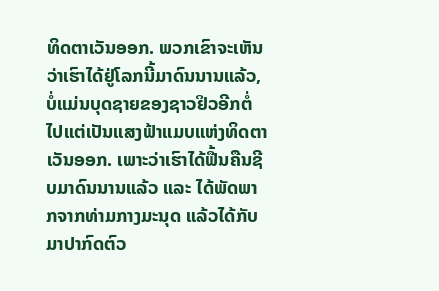ທິດຕາເວັນອອກ. ພວກເຂົາຈະເຫັນວ່າເຮົາໄດ້ຢູ່ໂລກນີ້ມາດົນນານແລ້ວ, ບໍ່ແມ່ນບຸດຊາຍຂອງຊາວຢິວອີກຕໍ່ໄປແຕ່ເປັນແສງຟ້າແມບແຫ່ງທິດຕາເວັນອອກ. ເພາະວ່າເຮົາໄດ້ຟື້ນຄືນຊີບມາດົນນານແລ້ວ ແລະ ໄດ້ພັດພາກຈາກທ່າມກາງມະນຸດ ແລ້ວໄດ້ກັບມາປາກົດຕົວ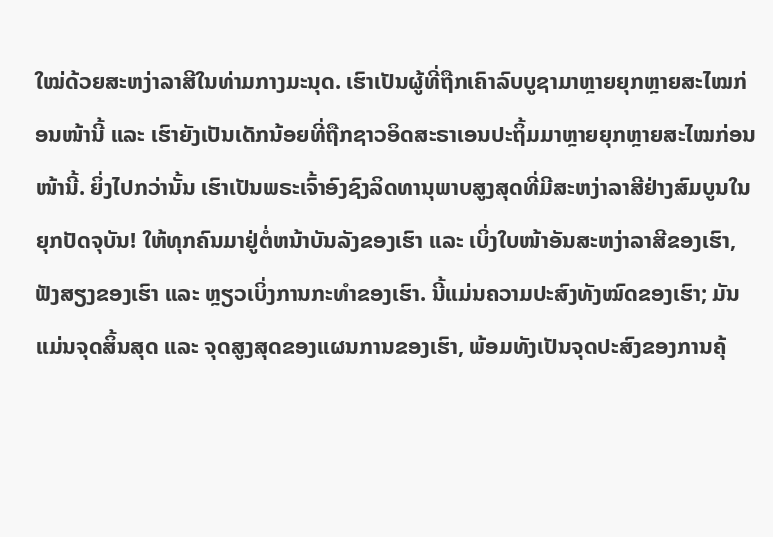ໃໝ່ດ້ວຍສະຫງ່າລາສີໃນທ່າມກາງມະນຸດ. ເຮົາເປັນຜູ້ທີ່ຖືກເຄົາລົບບູຊາມາຫຼາຍຍຸກຫຼາຍສະໄໝກ່ອນໜ້ານີ້ ແລະ ເຮົາຍັງເປັນເດັກນ້ອຍທີ່ຖືກຊາວອິດສະຣາເອນປະຖິ້ມມາຫຼາຍຍຸກຫຼາຍສະໄໝກ່ອນໜ້ານີ້. ຍິ່ງໄປກວ່ານັ້ນ ເຮົາເປັນພຣະເຈົ້າອົງຊົງລິດທານຸພາບສູງສຸດທີ່ມີສະຫງ່າລາສີຢ່າງສົມບູນໃນຍຸກປັດຈຸບັນ! ໃຫ້ທຸກຄົນມາຢູ່ຕໍ່ຫນ້າບັນລັງຂອງເຮົາ ແລະ ເບິ່ງໃບໜ້າອັນສະຫງ່າລາສີຂອງເຮົາ, ຟັງສຽງຂອງເຮົາ ແລະ ຫຼຽວເບິ່ງການກະທໍາຂອງເຮົາ. ນີ້ແມ່ນຄວາມປະສົງທັງໝົດຂອງເຮົາ; ມັນແມ່ນຈຸດສິ້ນສຸດ ແລະ ຈຸດສູງສຸດຂອງແຜນການຂອງເຮົາ, ພ້ອມທັງເປັນຈຸດປະສົງຂອງການຄຸ້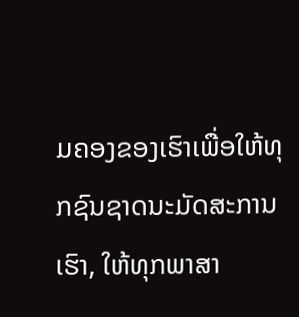ມຄອງຂອງເຮົາເພື່ອໃຫ້ທຸກຊົນຊາດນະມັດສະການເຮົາ, ໃຫ້ທຸກພາສາ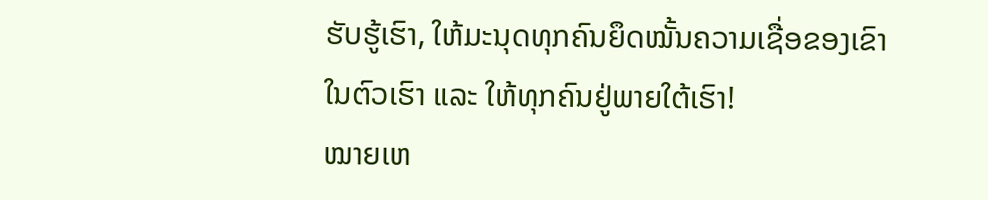ຮັບຮູ້ເຮົາ, ໃຫ້ມະນຸດທຸກຄົນຍຶດໝັ້ນຄວາມເຊື່ອຂອງເຂົາໃນຕົວເຮົາ ແລະ ໃຫ້ທຸກຄົນຢູ່ພາຍໃຕ້ເຮົາ!
ໝາຍເຫ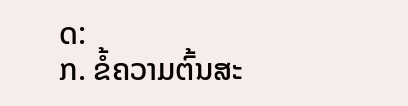ດ:
ກ. ຂໍ້ຄວາມຕົ້ນສະ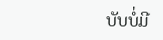ບັບບໍ່ມີ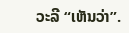ວະລີ “ເຫັນວ່າ”.